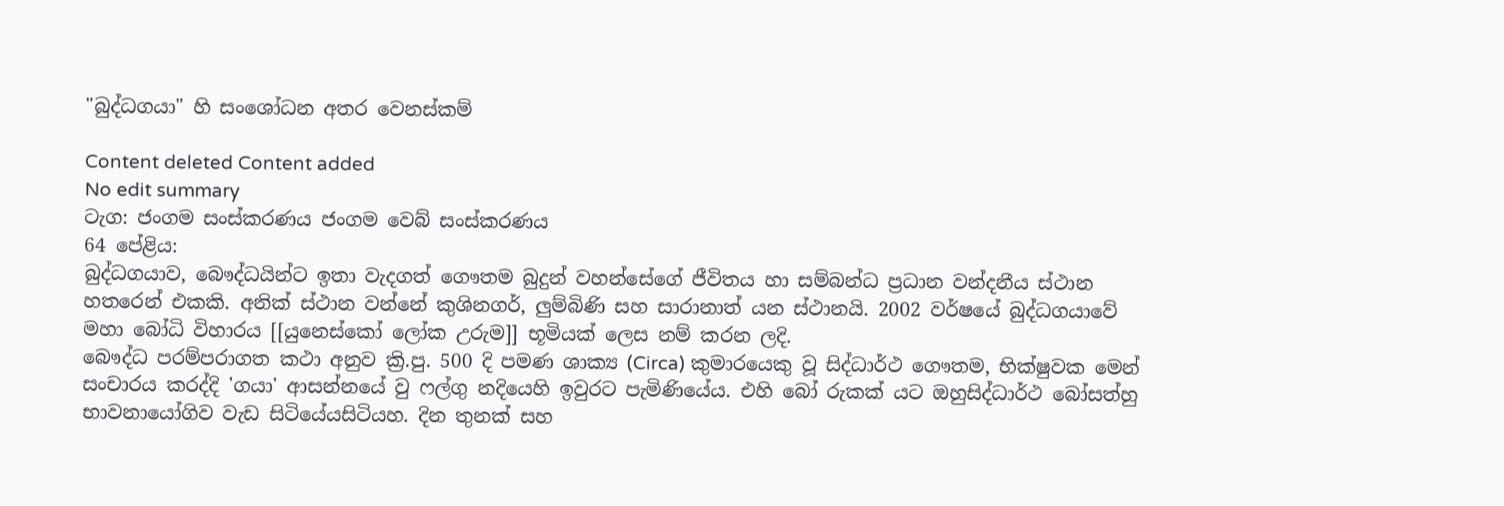"බුද්ධගයා" හි සංශෝධන අතර වෙනස්කම්

Content deleted Content added
No edit summary
ටැග: ජංගම සංස්කරණය ජංගම වෙබ් සංස්කරණය
64 පේළිය:
බුද්ධගයාව, බෞද්ධයින්ට ඉතා වැදගත් ගෞතම බුදුන් වහන්සේගේ ජීවිතය හා සම්බන්ධ ප්‍රධාන වන්දනීය ස්ථාන හතරෙන් එකකි. අනික් ස්ථාන වන්නේ කුශිනගර්, ලුම්බිණි සහ සාරානාත් යන ස්ථානයි. 2002 වර්ෂයේ බුද්ධගයාවේ මහා බෝධි විහාරය [[යුනෙස්කෝ ලෝක උරුම]] භූමියක් ලෙස නම් කරන ලදි.
බෞද්ධ පරම්පරාගත කථා අනුව ක්‍රි.පු. 500 දි පමණ ශාක්‍ය (Circa) කුමාරයෙකු වූ සිද්ධාර්ථ ගෞතම, භික්ෂුවක මෙන් සංචාරය කරද්දි 'ගයා' ආසන්නයේ වු ෆල්ගු නදියෙහි ඉවුරට පැමිණියේය. එහි බෝ රුකක් යට ඔහුසිද්ධාර්ථ බෝසත්හු භාවනායෝගිව වැඩ සිටියේයසිටියහ. දින තුනක් සහ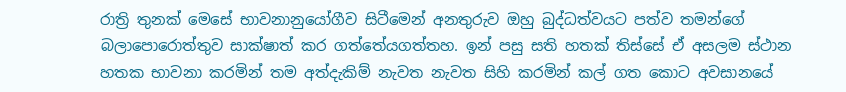රාත්‍රි තුනක් මෙසේ භාවනානුයෝගීව සිටීමෙන් අනතුරුව ඔහු බුද්ධත්වයට පත්ව තමන්ගේ බලාපොරොත්තුව සාක්ෂාත් කර ගත්තේයගත්තහ. ඉන් පසු සති හතක් තිස්සේ ඒ අසලම ස්ථාන හතක භාවනා කරමින් තම අත්දැකිම් නැවත නැවත සිහි කරමින් කල් ගත කොට අවසානයේ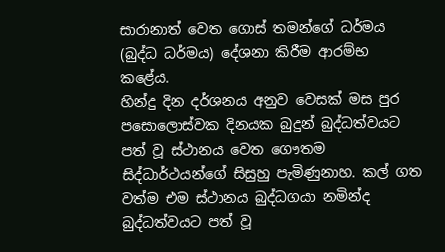සාරානාත් වෙත ගොස් තමන්ගේ ධර්මය (බුද්ධ ධර්මය) දේශනා කිරීම ආරම්භ කළේය.
හින්දු දින දර්ශනය අනුව වෙසක් මස පුර පසොලොස්වක දිනයක බුදුන් බුද්ධත්වයට පත් වූ ස්ථානය වෙත ගෞතම සිද්ධාර්ථයන්ගේ සිසුහු පැමිණුනාහ. කල් ගත වත්ම එම ස්ථානය බුද්ධගයා නමින්ද බුද්ධත්වයට පත් වූ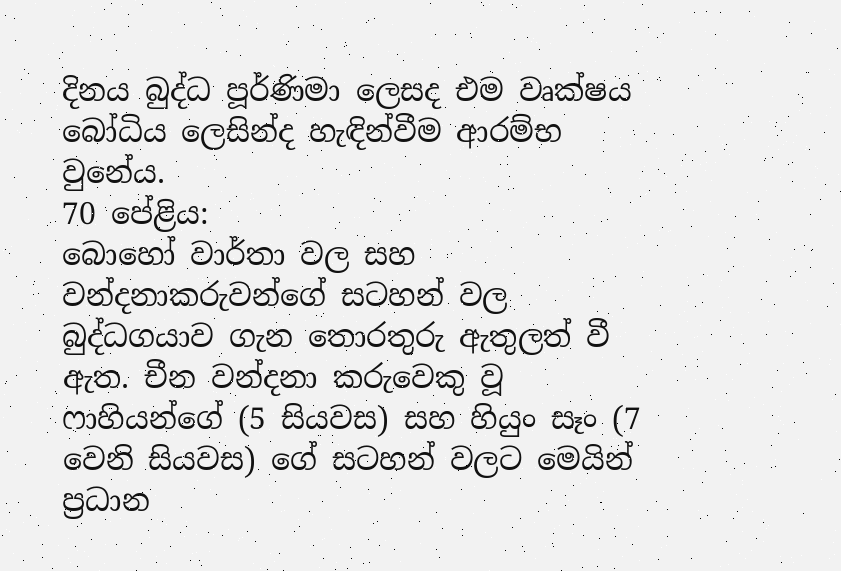දිනය බුද්ධ පූර්ණිමා ලෙසද එම වෘක්ෂය බෝධිය ලෙසින්ද හැඳින්වීම ආරම්භ වුනේය.
70 පේළිය:
බොහෝ වාර්තා වල සහ වන්දනාකරුවන්ගේ සටහන් වල බුද්ධගයාව ගැන තොරතුරු ඇතුලත් වී ඇත. චීන වන්දනා කරුවෙකු වූ ෆාහියන්ගේ (5 සියවස) සහ හියුං සෑං (7 වෙනි සියවස) ගේ සටහන් වලට මෙයින් ප්‍රධාන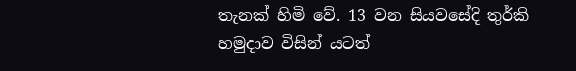තැනක් හිමි වේ. 13 වන සියවසේදි තුර්කි හමුදාව විසින් යටත්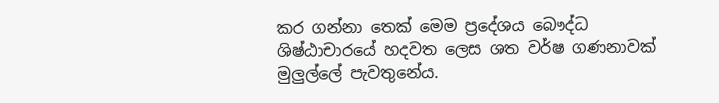කර ගන්නා තෙක් මෙම ප්‍රදේශය බෞද්ධ ශිෂ්ඨාචාරයේ හදවත ලෙස ශත වර්ෂ ගණනාවක් මුලුල්ලේ පැවතුනේය.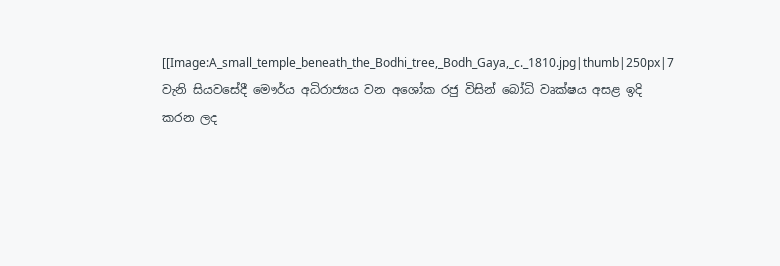[[Image:A_small_temple_beneath_the_Bodhi_tree,_Bodh_Gaya,_c._1810.jpg|thumb|250px|7 වැනි සියවසේදී මෞර්ය අධිරාජ්‍යය වන අශෝක රජු විසින් බෝධි වෘක්ෂය අසළ ඉදි කරන ලද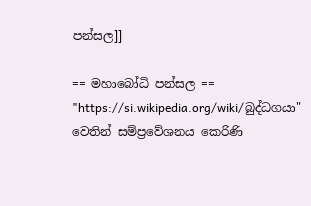පන්සල]]

== මහාබෝධි පන්සල ==
"https://si.wikipedia.org/wiki/බුද්ධගයා" වෙතින් සම්ප්‍රවේශනය කෙරිණි